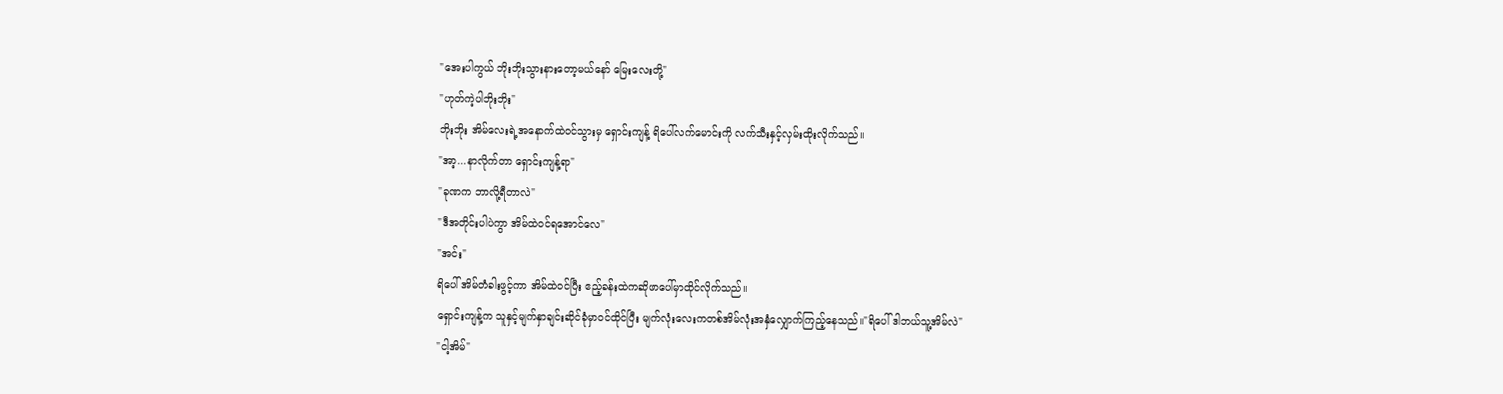"အေးပါကွယ် ဘိုးဘိုးသွားနားတော့မယ်နော် မြေးလေးတို့"
"ဟုတ်ကဲ့ပါဘိုးဘိုး"
ဘိုးဘိုး အိမ်လေးရဲ့အနောက်ထဲဝင်သွားမှ ရှောင်းကျန့် ရိပေါ်လက်မောင်းကို လက်သီးနှင့်လှမ်းထိုးလိုက်သည်။
"အာ့...နာလိုက်တာ ရှောင်းကျန့်ရာ"
"ခုဏက ဘာလို့ရီတာလဲ"
"ဒီအတိုင်းပါပဲကွာ အိမ်ထဲဝင်ရအောင်လေ"
"အင်း"
ရိပေါ် အိမ်တံခါးဖွင့်ကာ အိမ်ထဲဝင်ပြီး ဧည့်ခန်းထဲကဆိုဖာပေါ်မှာထိုင်လိုက်သည်။
ရှောင်းကျန့်က သူနှင့်မျက်နှာချင်းဆိုင်ခုံမှာဝင်ထိုင်ပြီး မျက်လုံးလေးကတစ်အိမ်လုံးအနှံလျှောက်ကြည့်နေသည်။"ရိပေါ် ဒါဘယ်သူ့အိမ်လဲ"
"ငါ့အိမ်"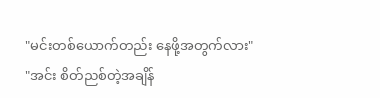"မင်းတစ်ယောက်တည်း နေဖို့အတွက်လား"
"အင်း စိတ်ညစ်တဲ့အချိန်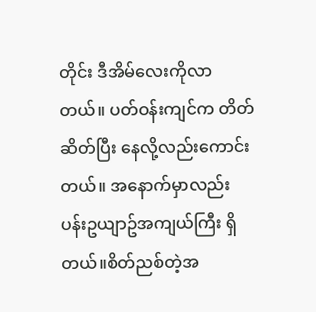တိုင်း ဒီအိမ်လေးကိုလာတယ်။ ပတ်ဝန်းကျင်က တိတ်ဆိတ်ပြီး နေလို့လည်းကောင်းတယ်။ အနောက်မှာလည်း ပန်းဥယျာဥ်အကျယ်ကြီး ရှိတယ်။စိတ်ညစ်တဲ့အ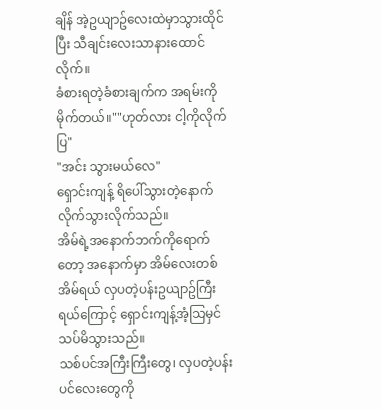ချိန် အဲ့ဥယျာဥ်လေးထဲမှာသွားထိုင်ပြီး သီချင်းလေးသာနားထောင်လိုက်။
ခံစားရတဲ့ခံစားချက်က အရမ်းကိုမိုက်တယ်။""ဟုတ်လား ငါ့ကိုလိုက်ပြ"
"အင်း သွားမယ်လေ"
ရှောင်းကျန့် ရိပေါ်သွားတဲ့နောက်လိုက်သွားလိုက်သည်။
အိမ်ရဲ့အနောက်ဘက်ကိုရောက်တော့ အနောက်မှာ အိမ်လေးတစ်အိမ်ရယ် လှပတဲ့ပန်းဥယျာဥ်ကြီးရယ်ကြောင့် ရှောင်းကျန့်အံ့သြမှင်သပ်မိသွားသည်။
သစ်ပင်အကြီးကြီးတွေ၊ လှပတဲ့ပန်းပင်လေးတွေကို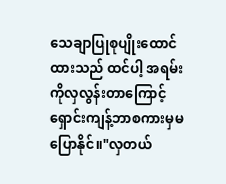သေချာပြုစုပျိုးထောင်ထားသည် ထင်ပါ့ အရမ်းကိုလှလွန်းတာကြောင့် ရှောင်းကျန့်ဘာစကားမှမပြောနိုင်။"လှတယ်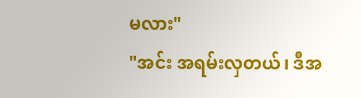မလား"
"အင်း အရမ်းလှတယ်၊ ဒီအ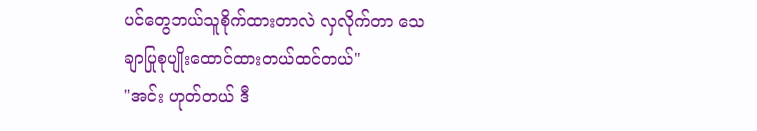ပင်တွေဘယ်သူစိုက်ထားတာလဲ လှလိုက်တာ သေချာပြုစုပျိုးထောင်ထားတယ်ထင်တယ်"
"အင်း ဟုတ်တယ် ဒီ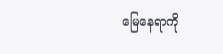မြေနေရာကို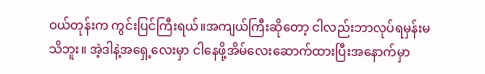ဝယ်တုန်းက ကွင်းပြင်ကြီးရယ်။အကျယ်ကြီးဆိုတော့ ငါလည်းဘာလုပ်ရမှန်းမသိဘူး။ အဲ့ဒါနဲ့အရှေ့လေးမှာ ငါနေဖို့အိမ်လေးဆောက်ထားပြီးအနောက်မှာ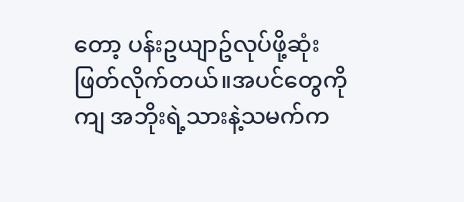တော့ ပန်းဥယျာဥ်လုပ်ဖို့ဆုံးဖြတ်လိုက်တယ်။အပင်တွေကိုကျ အဘိုးရဲ့သားနဲ့သမက်က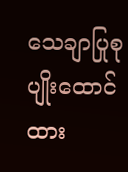သေချာပြုစုပျိုးထောင်ထား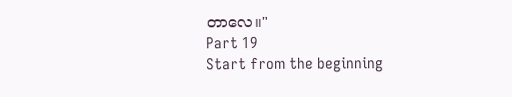တာလေ။"
Part 19
Start from the beginning